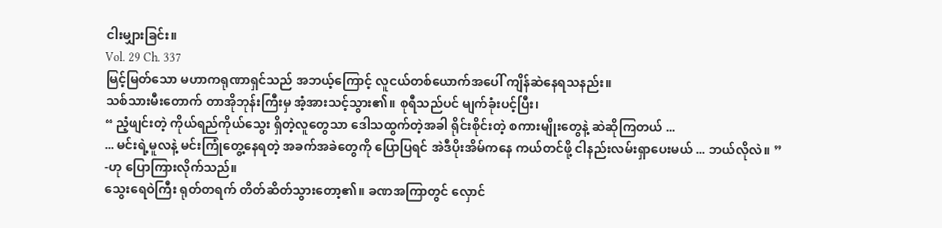ငါးမျှားခြင်း။
Vol. 29 Ch. 337
မြင့်မြတ်သော မဟာကရုဏာရှင်သည် အဘယ့်ကြောင့် လူငယ်တစ်ယောက်အပေါ် ကျိန်ဆဲနေရသနည်း။
သစ်သားမီးတောက် တာအိုဘုန်းကြီးမှ အံ့အားသင့်သွား၏။ စုရီသည်ပင် မျက်ခုံးပင့်ပြီး၊
“ ညံ့ဖျင်းတဲ့ ကိုယ်ရည်ကိုယ်သွေး ရှိတဲ့လူတွေသာ ဒေါသထွက်တဲ့အခါ ရိုင်းစိုင်းတဲ့ စကားမျိုးတွေနဲ့ ဆဲဆိုကြတယ် ...
... မင်းရဲ့မူလနဲ့ မင်းကြုံတွေ့နေရတဲ့ အခက်အခဲတွေကို ပြောပြရင် အဲဒီပိုးအိမ်ကနေ ကယ်တင်ဖို့ ငါနည်းလမ်းရှာပေးမယ် ... ဘယ်လိုလဲ။ ”
-ဟု ပြောကြားလိုက်သည်။
သွေးရေဝဲကြီး ရုတ်တရက် တိတ်ဆိတ်သွားတော့၏။ ခဏအကြာတွင် လှောင်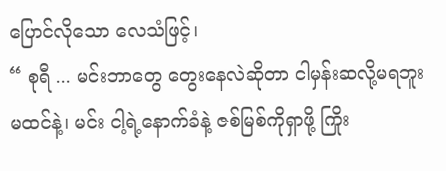ပြောင်လိုသော လေသံဖြင့်၊
“ စုရီ ... မင်းဘာတွေ တွေးနေလဲဆိုတာ ငါမှန်းဆလို့မရဘူးမထင်နဲ့၊ မင်း ငါ့ရဲ့နောက်ခံနဲ့ ဇစ်မြစ်ကိုရှာဖို့ ကြိုး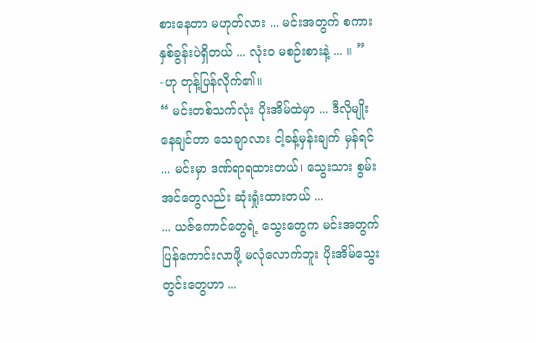စားနေတာ မဟုတ်လား ... မင်းအတွက် စကားနှစ်ခွန်းပဲရှိတယ် ... လုံးဝ မစဉ်းစားနဲ့ ... ။ ”
-ဟု တုန့်ပြန်လိုက်၏။
“ မင်းတစ်သက်လုံး ပိုးအိမ်ထဲမှာ ... ဒီလိုမျိုးနေချင်တာ သေချာလား ငါ့ခန့်မှန်းချက် မှန်ရင် ... မင်းမှာ ဒဏ်ရာရထားတယ်၊ သွေးသား စွမ်းအင်တွေလည်း ဆုံးရှုံးထားတယ် ...
... ယဇ်ကောင်တွေရဲ့ သွေးတွေက မင်းအတွက် ပြန်ကောင်းလာဖို့ မလုံလောက်ဘူး ပိုးအိမ်သွေးတွင်းတွေဟာ ...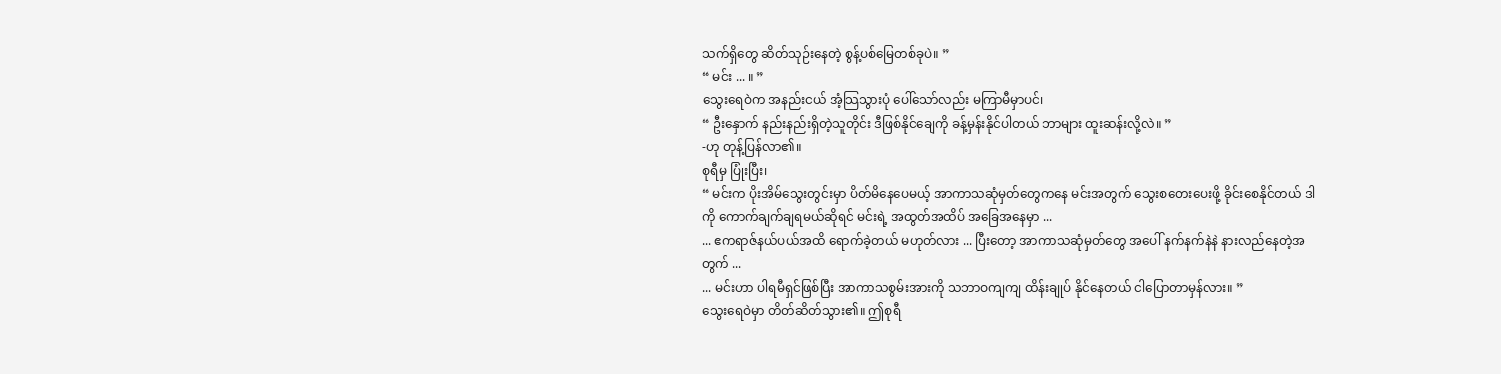သက်ရှိတွေ ဆိတ်သုဉ်းနေတဲ့ စွန့်ပစ်မြေတစ်ခုပဲ။ ”
“ မင်း ... ။ ”
သွေးရေဝဲက အနည်းငယ် အံ့သြသွားပုံ ပေါ်သော်လည်း မကြာမီမှာပင်၊
“ ဦးနှောက် နည်းနည်းရှိတဲ့သူတိုင်း ဒီဖြစ်နိုင်ချေကို ခန့်မှန်းနိုင်ပါတယ် ဘာများ ထူးဆန်းလို့လဲ။ ”
-ဟု တုန့်ပြန်လာ၏။
စုရီမှ ပြုံးပြီး၊
“ မင်းက ပိုးအိမ်သွေးတွင်းမှာ ပိတ်မိနေပေမယ့် အာကာသဆုံမှတ်တွေကနေ မင်းအတွက် သွေးစတေးပေးဖို့ ခိုင်းစေနိုင်တယ် ဒါကို ကောက်ချက်ချရမယ်ဆိုရင် မင်းရဲ့ အထွတ်အထိပ် အခြေအနေမှာ ...
... ဧကရာဇ်နယ်ပယ်အထိ ရောက်ခဲ့တယ် မဟုတ်လား ... ပြီးတော့ အာကာသဆုံမှတ်တွေ အပေါ် နက်နက်နဲနဲ နားလည်နေတဲ့အတွက် ...
... မင်းဟာ ပါရမီရှင်ဖြစ်ပြီး အာကာသစွမ်းအားကို သဘာဝကျကျ ထိန်းချုပ် နိုင်နေတယ် ငါပြောတာမှန်လား။ ”
သွေးရေဝဲမှာ တိတ်ဆိတ်သွား၏။ ဤစုရီ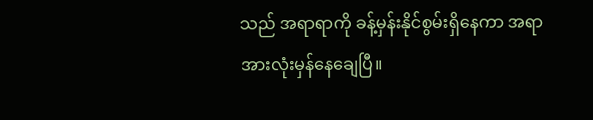သည် အရာရာကို ခန့်မှန်းနိုင်စွမ်းရှိနေကာ အရာအားလုံးမှန်နေချေပြီ။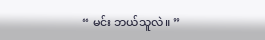“ မင်း ဘယ်သူလဲ။ ”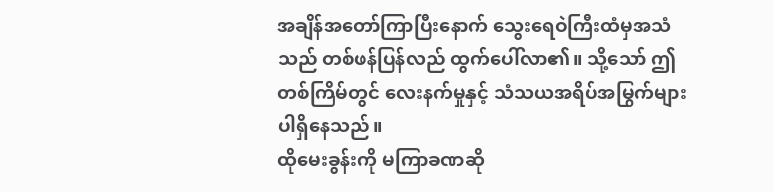အချိန်အတော်ကြာပြီးနောက် သွေးရေဝဲကြီးထံမှအသံသည် တစ်ဖန်ပြန်လည် ထွက်ပေါ်လာ၏။ သို့သော် ဤတစ်ကြိမ်တွင် လေးနက်မှုနှင့် သံသယအရိပ်အမြွက်များ ပါရှိနေသည်။
ထိုမေးခွန်းကို မကြာခဏဆို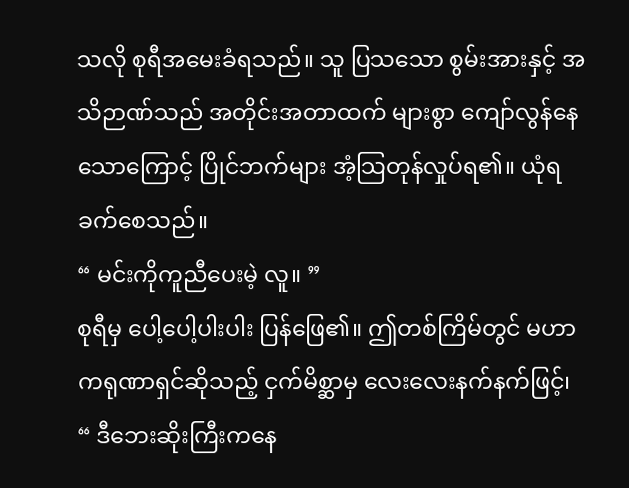သလို စုရီအမေးခံရသည်။ သူ ပြသသော စွမ်းအားနှင့် အသိဉာဏ်သည် အတိုင်းအတာထက် များစွာ ကျော်လွန်နေသောကြောင့် ပြိုင်ဘက်များ အံ့သြတုန်လှုပ်ရ၏။ ယုံရခက်စေသည်။
“ မင်းကိုကူညီပေးမဲ့ လူ။ ”
စုရီမှ ပေါ့ပေါ့ပါးပါး ပြန်ဖြေ၏။ ဤတစ်ကြိမ်တွင် မဟာကရုဏာရှင်ဆိုသည့် ငှက်မိစ္ဆာမှ လေးလေးနက်နက်ဖြင့်၊
“ ဒီဘေးဆိုးကြီးကနေ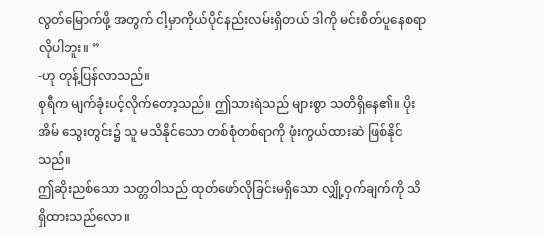လွတ်မြောက်ဖို့ အတွက် ငါ့မှာကိုယ်ပိုင်နည်းလမ်းရှိတယ် ဒါကို မင်းစိတ်ပူနေစရာလိုပါဘူး။ ”
-ဟု တုန့်ပြန်လာသည်။
စုရီက မျက်ခုံးပင့်လိုက်တော့သည်။ ဤသားရဲသည် များစွာ သတိရှိနေ၏။ ပိုးအိမ် သွေးတွင်း၌ သူ မသိနိုင်သော တစ်စုံတစ်ရာကို ဖုံးကွယ်ထားဆဲ ဖြစ်နိုင်သည်။
ဤဆိုးညစ်သော သတ္တဝါသည် ထုတ်ဖော်လိုခြင်းမရှိသော လျှို့ဝှက်ချက်ကို သိရှိထားသည်လော။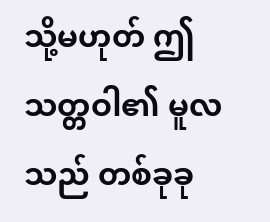သို့မဟုတ် ဤသတ္တဝါ၏ မူလသည် တစ်ခုခု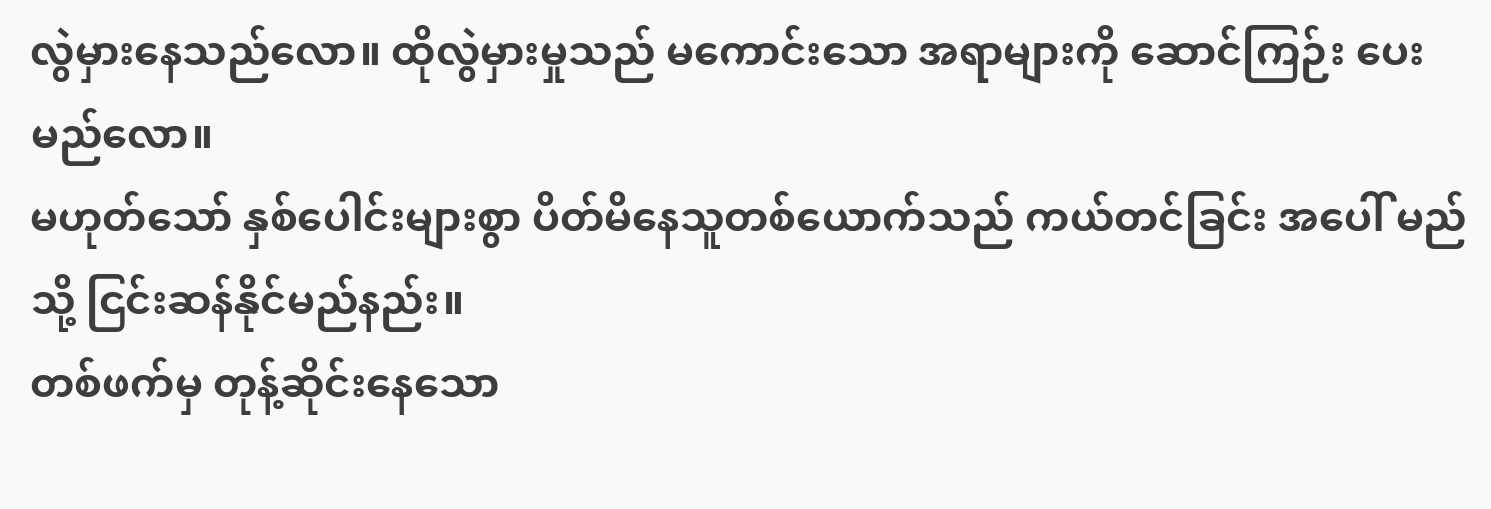လွဲမှားနေသည်လော။ ထိုလွဲမှားမှုသည် မကောင်းသော အရာများကို ဆောင်ကြဉ်း ပေးမည်လော။
မဟုတ်သော် နှစ်ပေါင်းများစွာ ပိတ်မိနေသူတစ်ယောက်သည် ကယ်တင်ခြင်း အပေါ် မည်သို့ ငြင်းဆန်နိုင်မည်နည်း။
တစ်ဖက်မှ တုန့်ဆိုင်းနေသော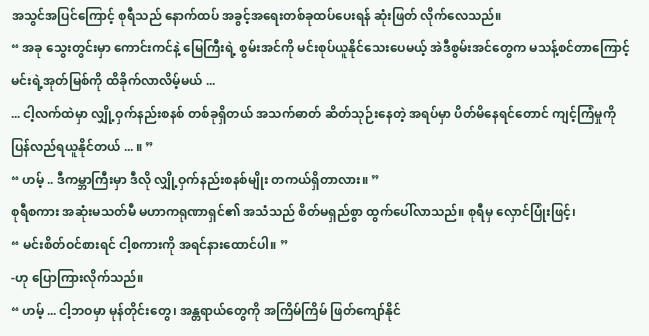အသွင်အပြင်ကြောင့် စုရီသည် နောက်ထပ် အခွင့်အရေးတစ်ခုထပ်ပေးရန် ဆုံးဖြတ် လိုက်လေသည်။
“ အခု သွေးတွင်းမှာ ကောင်းကင်နဲ့ မြေကြီးရဲ့ စွမ်းအင်ကို မင်းစုပ်ယူနိုင်သေးပေမယ့် အဲဒီစွမ်းအင်တွေက မသန့်စင်တာကြောင့် မင်းရဲ့အုတ်မြစ်ကို ထိခိုက်လာလိမ့်မယ် ...
... ငါ့လက်ထဲမှာ လျှို့ဝှက်နည်းစနစ် တစ်ခုရှိတယ် အသက်ဓာတ် ဆိတ်သုဉ်းနေတဲ့ အရပ်မှာ ပိတ်မိနေရင်တောင် ကျင့်ကြံမှုကို ပြန်လည်ရယူနိုင်တယ် ... ။ ”
“ ဟမ့် .. ဒီကမ္ဘာကြီးမှာ ဒီလို လျှို့ဝှက်နည်းစနစ်မျိုး တကယ်ရှိတာလား။ ”
စုရီစကား အဆုံးမသတ်မီ မဟာကရုဏာရှင်၏ အသံသည် စိတ်မရှည်စွာ ထွက်ပေါ်လာသည်။ စုရီမှ လှောင်ပြုံးဖြင့်၊
“ မင်းစိတ်ဝင်စားရင် ငါ့စကားကို အရင်နားထောင်ပါ။ ”
-ဟု ပြောကြားလိုက်သည်။
“ ဟမ့် ... ငါ့ဘဝမှာ မုန်တိုင်းတွေ၊ အန္တရာယ်တွေကို အကြိမ်ကြိမ် ဖြတ်ကျော်နိုင်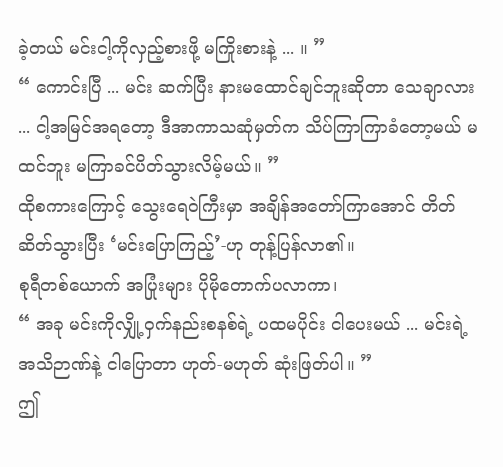ခဲ့တယ် မင်းငါ့ကိုလှည့်စားဖို့ မကြိုးစားနဲ့ ... ။ ”
“ ကောင်းပြီ ... မင်း ဆက်ပြီး နားမထောင်ချင်ဘူးဆိုတာ သေချာလား ... ငါ့အမြင်အရတော့ ဒီအာကာသဆုံမှတ်က သိပ်ကြာကြာခံတော့မယ် မထင်ဘူး မကြာခင်ပိတ်သွားလိမ့်မယ်။ ”
ထိုစကားကြောင့် သွေးရေဝဲကြီးမှာ အချိန်အတော်ကြာအောင် တိတ်ဆိတ်သွားပြီး ‘မင်းပြောကြည့်’-ဟု တုန့်ပြန်လာ၏။
စုရီတစ်ယောက် အပြုံးများ ပိုမိုတောက်ပလာကာ၊
“ အခု မင်းကိုလျှို့ဝှက်နည်းစနစ်ရဲ့ ပထမပိုင်း ငါပေးမယ် ... မင်းရဲ့အသိဉာဏ်နဲ့ ငါပြောတာ ဟုတ်-မဟုတ် ဆုံးဖြတ်ပါ။ ”
ဤ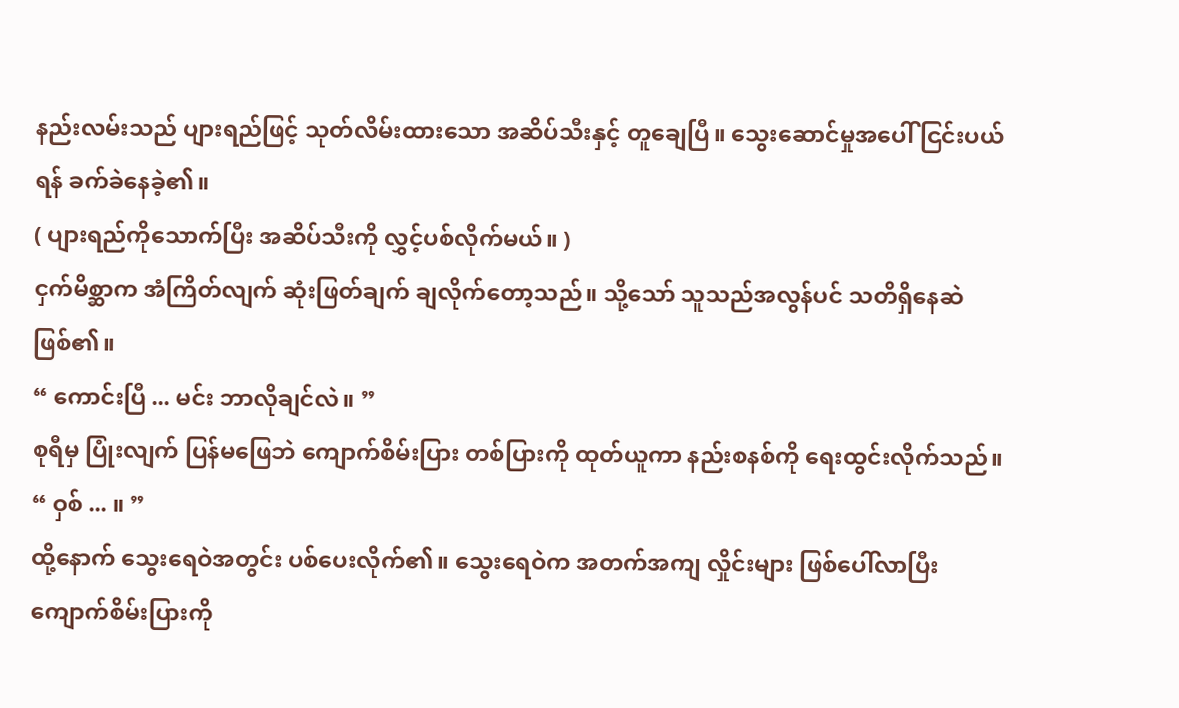နည်းလမ်းသည် ပျားရည်ဖြင့် သုတ်လိမ်းထားသော အဆိပ်သီးနှင့် တူချေပြီ။ သွေးဆောင်မှုအပေါ် ငြင်းပယ်ရန် ခက်ခဲနေခဲ့၏။
( ပျားရည်ကိုသောက်ပြီး အဆိပ်သီးကို လွှင့်ပစ်လိုက်မယ်။ )
ငှက်မိစ္ဆာက အံကြိတ်လျက် ဆုံးဖြတ်ချက် ချလိုက်တော့သည်။ သို့သော် သူသည်အလွန်ပင် သတိရှိနေဆဲဖြစ်၏။
“ ကောင်းပြီ ... မင်း ဘာလိုချင်လဲ။ ”
စုရီမှ ပြုံးလျက် ပြန်မဖြေဘဲ ကျောက်စိမ်းပြား တစ်ပြားကို ထုတ်ယူကာ နည်းစနစ်ကို ရေးထွင်းလိုက်သည်။
“ ဝှစ် ... ။ ”
ထို့နောက် သွေးရေဝဲအတွင်း ပစ်ပေးလိုက်၏။ သွေးရေဝဲက အတက်အကျ လှိုင်းများ ဖြစ်ပေါ်လာပြီး ကျောက်စိမ်းပြားကို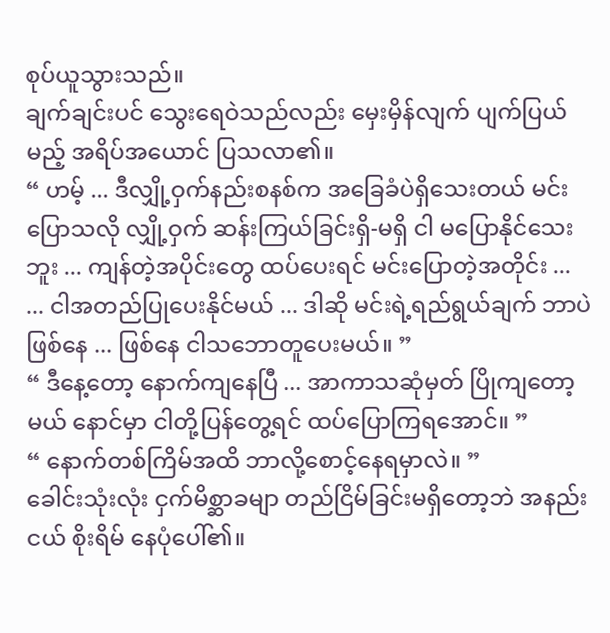စုပ်ယူသွားသည်။
ချက်ချင်းပင် သွေးရေဝဲသည်လည်း မှေးမှိန်လျက် ပျက်ပြယ်မည့် အရိပ်အယောင် ပြသလာ၏။
“ ဟမ့် ... ဒီလျှို့ဝှက်နည်းစနစ်က အခြေခံပဲရှိသေးတယ် မင်းပြောသလို လျှို့ဝှက် ဆန်းကြယ်ခြင်းရှိ-မရှိ ငါ မပြောနိုင်သေးဘူး ... ကျန်တဲ့အပိုင်းတွေ ထပ်ပေးရင် မင်းပြောတဲ့အတိုင်း ...
... ငါအတည်ပြုပေးနိုင်မယ် ... ဒါဆို မင်းရဲ့ရည်ရွယ်ချက် ဘာပဲဖြစ်နေ ... ဖြစ်နေ ငါသဘောတူပေးမယ်။ ”
“ ဒီနေ့တော့ နောက်ကျနေပြီ ... အာကာသဆုံမှတ် ပြိုကျတော့မယ် နောင်မှာ ငါတို့ပြန်တွေ့ရင် ထပ်ပြောကြရအောင်။ ”
“ နောက်တစ်ကြိမ်အထိ ဘာလို့စောင့်နေရမှာလဲ။ ”
ခေါင်းသုံးလုံး ငှက်မိစ္ဆာခမျာ တည်ငြိမ်ခြင်းမရှိတော့ဘဲ အနည်းငယ် စိုးရိမ် နေပုံပေါ်၏။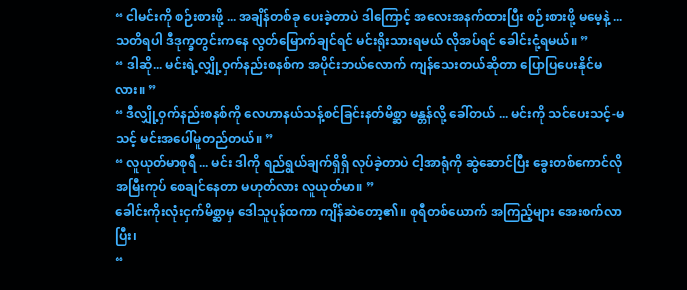“ ငါမင်းကို စဉ်းစားဖို့ ... အချိန်တစ်ခု ပေးခဲ့တာပဲ ဒါကြောင့် အလေးအနက်ထားပြီး စဉ်းစားဖို့ မမေ့နဲ့ ... သတိရပါ ဒီဒုက္ခတွင်းကနေ လွတ်မြောက်ချင်ရင် မင်းရိုးသားရမယ် လိုအပ်ရင် ခေါင်းငုံ့ရမယ်။ ”
“ ဒါဆို... မင်းရဲ့လျှို့ဝှက်နည်းစနစ်က အပိုင်းဘယ်လောက် ကျန်သေးတယ်ဆိုတာ ပြောပြပေးနိုင်မလား။ ”
“ ဒီလျှို့ဝှက်နည်းစနစ်ကို လေဟာနယ်သန့်စင်ခြင်းနတ်မိစ္ဆာ မန္တန်လို့ ခေါ်တယ် ... မင်းကို သင်ပေးသင့်-မသင့် မင်းအပေါ်မူတည်တယ်။ ”
“ လူယုတ်မာစုရီ ... မင်း ဒါကို ရည်ရွယ်ချက်ရှိရှိ လုပ်ခဲ့တာပဲ ငါ့အာရုံကို ဆွဲဆောင်ပြီး ခွေးတစ်ကောင်လို အမြီးကုပ် စေချင်နေတာ မဟုတ်လား လူယုတ်မာ။ ”
ခေါင်းကိုးလုံးငှက်မိစ္ဆာမှ ဒေါသူပုန်ထကာ ကျိန်ဆဲတော့၏။ စုရီတစ်ယောက် အကြည့်များ အေးစက်လာပြီး၊
“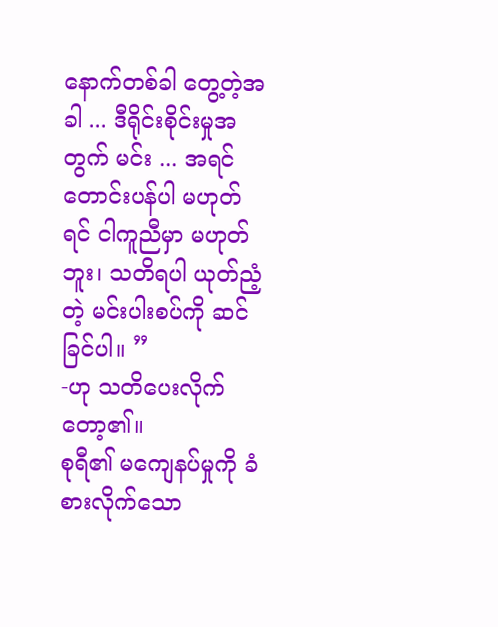နောက်တစ်ခါ တွေ့တဲ့အခါ ... ဒီရိုင်းစိုင်းမှုအတွက် မင်း ... အရင်တောင်းပန်ပါ မဟုတ်ရင် ငါကူညီမှာ မဟုတ်ဘူး၊ သတိရပါ ယုတ်ညံ့တဲ့ မင်းပါးစပ်ကို ဆင်ခြင်ပါ။ ”
-ဟု သတိပေးလိုက်တော့၏။
စုရီ၏ မကျေနပ်မှုကို ခံစားလိုက်သော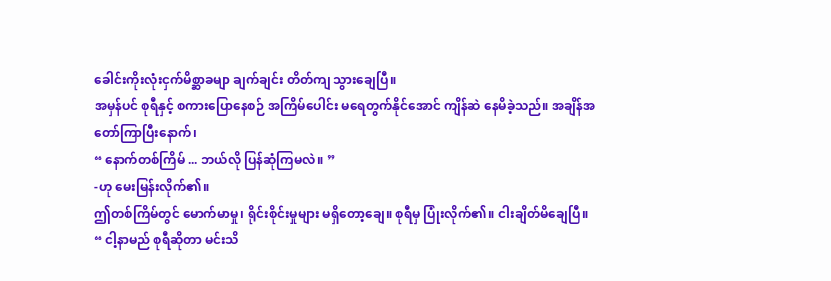ခေါင်းကိုးလုံးငှက်မိစ္ဆာခမျာ ချက်ချင်း တိတ်ကျ သွားချေပြီ။
အမှန်ပင် စုရီနှင့် စကားပြောနေစဉ် အကြိမ်ပေါင်း မရေတွက်နိုင်အောင် ကျိန်ဆဲ နေမိခဲ့သည်။ အချိန်အတော်ကြာပြီးနောက်၊
“ နောက်တစ်ကြိမ် ... ဘယ်လို ပြန်ဆုံကြမလဲ။ ”
-ဟု မေးမြန်းလိုက်၏။
ဤတစ်ကြိမ်တွင် မောက်မာမှု၊ ရိုင်းစိုင်းမှုများ မရှိတော့ချေ။ စုရီမှ ပြုံးလိုက်၏။ ငါးချိတ်မိချေပြီ။
“ ငါ့နာမည် စုရီဆိုတာ မင်းသိ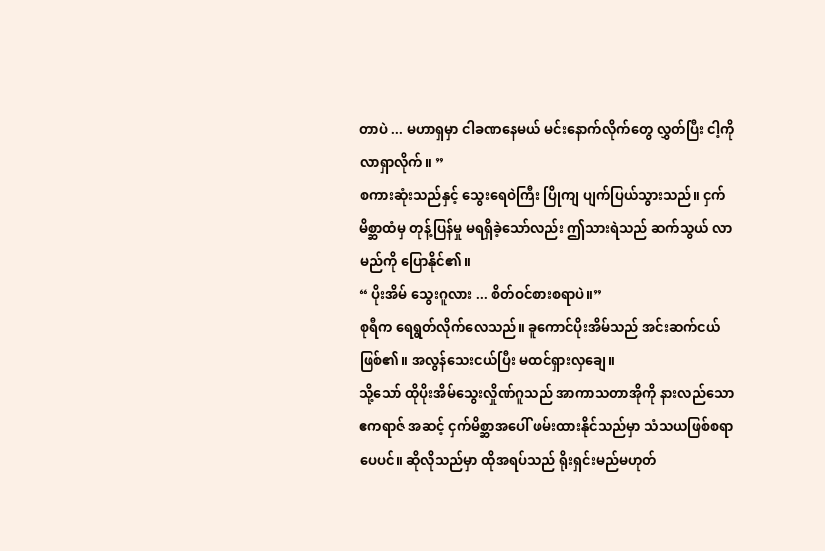တာပဲ ... မဟာရှမှာ ငါခဏနေမယ် မင်းနောက်လိုက်တွေ လွှတ်ပြီး ငါ့ကို လာရှာလိုက်။ ”
စကားဆုံးသည်နှင့် သွေးရေဝဲကြီး ပြိုကျ ပျက်ပြယ်သွားသည်။ ငှက်မိစ္ဆာထံမှ တုန့်ပြန်မှု မရရှိခဲ့သော်လည်း ဤသားရဲသည် ဆက်သွယ် လာမည်ကို ပြောနိုင်၏။
“ ပိုးအိမ် သွေးဂူလား ... စိတ်ဝင်စားစရာပဲ။”
စုရီက ရေရွတ်လိုက်လေသည်။ ခူကောင်ပိုးအိမ်သည် အင်းဆက်ငယ်ဖြစ်၏။ အလွန်သေးငယ်ပြီး မထင်ရှားလှချေ။
သို့သော် ထိုပိုးအိမ်သွေးလှိုဏ်ဂူသည် အာကာသတာအိုကို နားလည်သော ဧကရာဇ် အဆင့် ငှက်မိစ္ဆာအပေါ် ဖမ်းထားနိုင်သည်မှာ သံသယဖြစ်စရာပေပင်။ ဆိုလိုသည်မှာ ထိုအရပ်သည် ရိုးရှင်းမည်မဟုတ်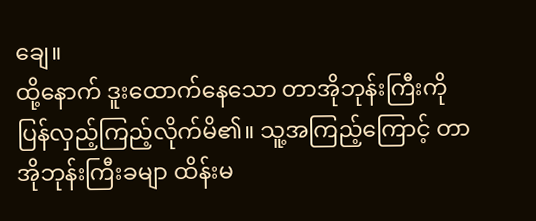ချေ။
ထို့နောက် ဒူးထောက်နေသော တာအိုဘုန်းကြီးကို ပြန်လှည့်ကြည့်လိုက်မိ၏။ သူ့အကြည့်ကြောင့် တာအိုဘုန်းကြီးခမျာ ထိန်းမ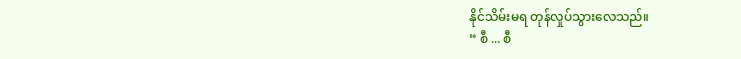နိုင်သိမ်းမရ တုန်လှုပ်သွားလေသည်။
“ စီ ... စီ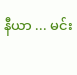နီယာ ... မင်း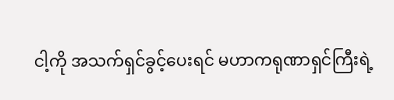ငါ့ကို အသက်ရှင်ခွင့်ပေးရင် မဟာကရုဏာရှင်ကြီးရဲ့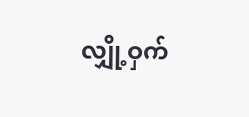လျှို့ဝှက်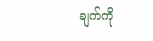ချက်ကို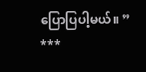ပြောပြပါ့မယ်။ ”
***